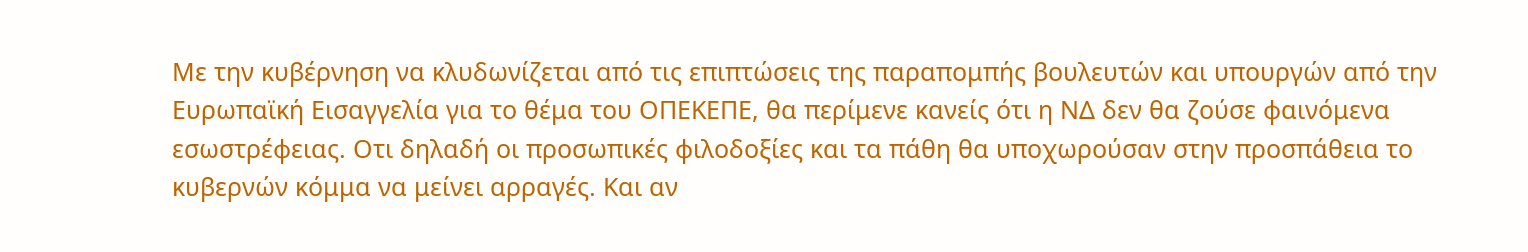Με την κυβέρνηση να κλυδωνίζεται από τις επιπτώσεις της παραπομπής βουλευτών και υπουργών από την Ευρωπαϊκή Εισαγγελία για το θέμα του ΟΠΕΚΕΠΕ, θα περίμενε κανείς ότι η ΝΔ δεν θα ζούσε φαινόμενα εσωστρέφειας. Οτι δηλαδή οι προσωπικές φιλοδοξίες και τα πάθη θα υποχωρούσαν στην προσπάθεια το κυβερνών κόμμα να μείνει αρραγές. Και αν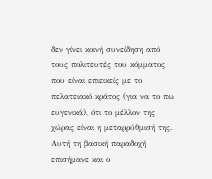δεν γίνει κοινή συνείδηση από τους πολιτευτές του κόμματος που είναι επιεικείς με το πελατειακό κράτος (για να το πω ευγενικά), ότι το μέλλον της χώρας είναι η μεταρρύθμισή της.
Αυτή τη βασική παραδοχή επισήμανε και ο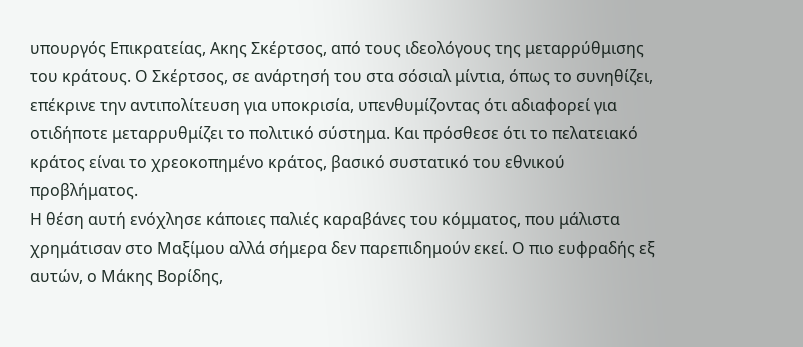υπουργός Επικρατείας, Ακης Σκέρτσος, από τους ιδεολόγους της μεταρρύθμισης του κράτους. Ο Σκέρτσος, σε ανάρτησή του στα σόσιαλ μίντια, όπως το συνηθίζει, επέκρινε την αντιπολίτευση για υποκρισία, υπενθυμίζοντας ότι αδιαφορεί για οτιδήποτε μεταρρυθμίζει το πολιτικό σύστημα. Και πρόσθεσε ότι το πελατειακό κράτος είναι το χρεοκοπημένο κράτος, βασικό συστατικό του εθνικού προβλήματος.
Η θέση αυτή ενόχλησε κάποιες παλιές καραβάνες του κόμματος, που μάλιστα χρημάτισαν στο Μαξίμου αλλά σήμερα δεν παρεπιδημούν εκεί. Ο πιο ευφραδής εξ αυτών, ο Μάκης Βορίδης,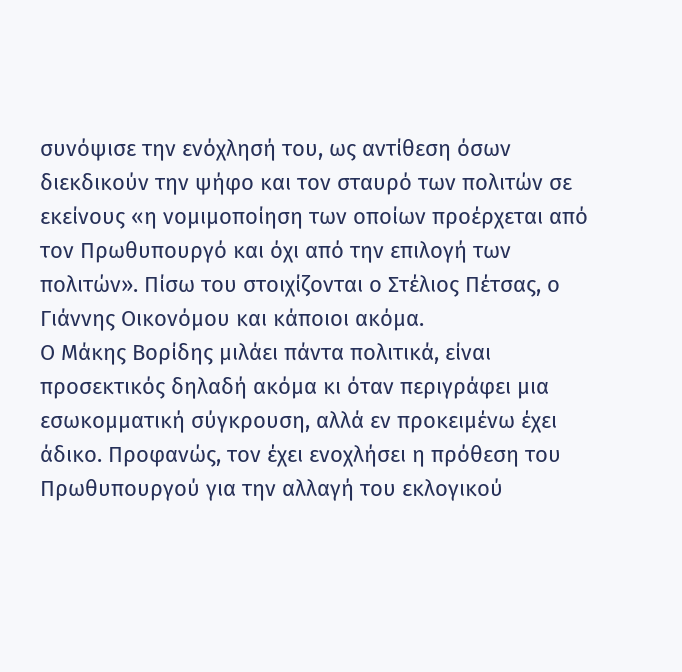συνόψισε την ενόχλησή του, ως αντίθεση όσων διεκδικούν την ψήφο και τον σταυρό των πολιτών σε εκείνους «η νομιμοποίηση των οποίων προέρχεται από τον Πρωθυπουργό και όχι από την επιλογή των πολιτών». Πίσω του στοιχίζονται ο Στέλιος Πέτσας, ο Γιάννης Οικονόμου και κάποιοι ακόμα.
Ο Μάκης Βορίδης μιλάει πάντα πολιτικά, είναι προσεκτικός δηλαδή ακόμα κι όταν περιγράφει μια εσωκομματική σύγκρουση, αλλά εν προκειμένω έχει άδικο. Προφανώς, τον έχει ενοχλήσει η πρόθεση του Πρωθυπουργού για την αλλαγή του εκλογικού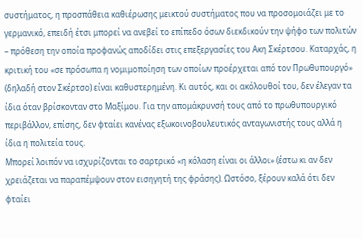συστήματος, η προσπάθεια καθιέρωσης μεικτού συστήματος που να προσομοιάζει με το γερμανικό, επειδή έτσι μπορεί να ανεβεί το επίπεδο όσων διεκδικούν την ψήφο των πολιτών – πρόθεση την οποία προφανώς αποδίδει στις επεξεργασίες του Ακη Σκέρτσου. Καταρχάς, η κριτική του «σε πρόσωπα η νομιμοποίηση των οποίων προέρχεται από τον Πρωθυπουργό» (δηλαδή στον Σκέρτσο) είναι καθυστερημένη. Κι αυτός, και οι ακόλουθοί του, δεν έλεγαν τα ίδια όταν βρίσκονταν στο Μαξίμου. Για την απομάκρυνσή τους από το πρωθυπουργικό περιβάλλον, επίσης, δεν φταίει κανένας εξωκοινοβουλευτικός ανταγωνιστής τους αλλά η ίδια η πολιτεία τους.
Μπορεί λοιπόν να ισχυρίζονται το σαρτρικό «η κόλαση είναι οι άλλοι» (έστω κι αν δεν χρειάζεται να παραπέμψουν στον εισηγητή της φράσης). Ωστόσο, ξέρουν καλά ότι δεν φταίει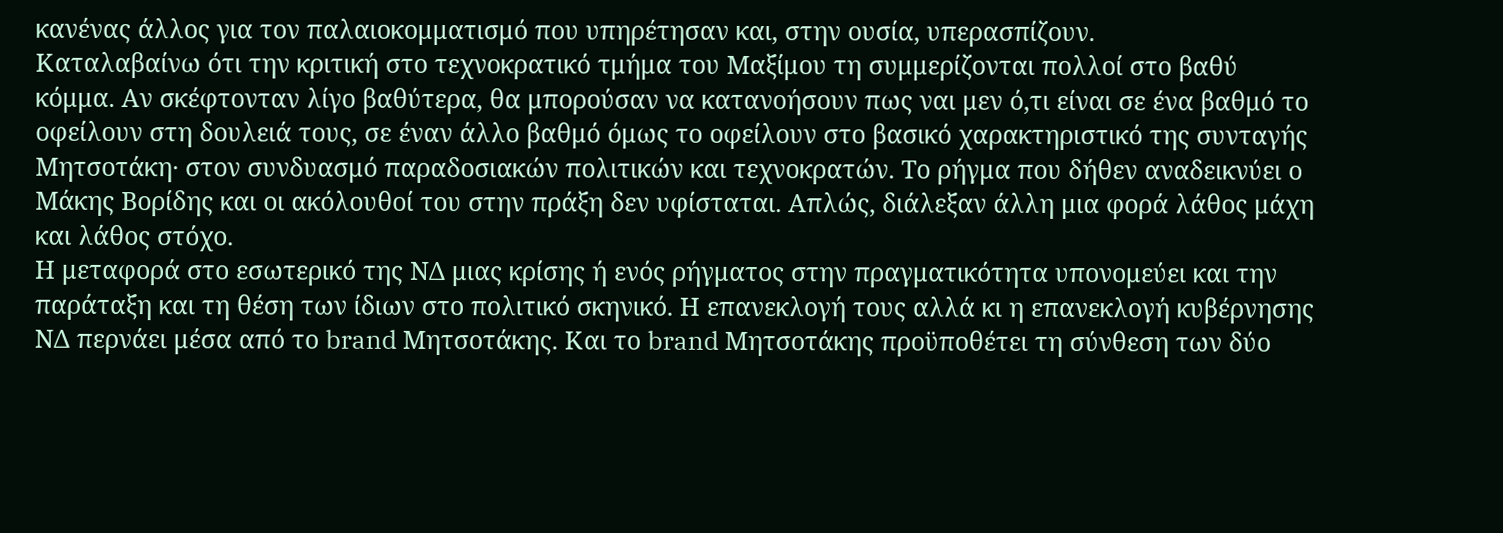κανένας άλλος για τον παλαιοκομματισμό που υπηρέτησαν και, στην ουσία, υπερασπίζουν.
Καταλαβαίνω ότι την κριτική στο τεχνοκρατικό τμήμα του Μαξίμου τη συμμερίζονται πολλοί στο βαθύ κόμμα. Αν σκέφτονταν λίγο βαθύτερα, θα μπορούσαν να κατανοήσουν πως ναι μεν ό,τι είναι σε ένα βαθμό το οφείλουν στη δουλειά τους, σε έναν άλλο βαθμό όμως το οφείλουν στο βασικό χαρακτηριστικό της συνταγής Μητσοτάκη· στον συνδυασμό παραδοσιακών πολιτικών και τεχνοκρατών. Το ρήγμα που δήθεν αναδεικνύει ο Μάκης Βορίδης και οι ακόλουθοί του στην πράξη δεν υφίσταται. Απλώς, διάλεξαν άλλη μια φορά λάθος μάχη και λάθος στόχο.
Η μεταφορά στο εσωτερικό της ΝΔ μιας κρίσης ή ενός ρήγματος στην πραγματικότητα υπονομεύει και την παράταξη και τη θέση των ίδιων στο πολιτικό σκηνικό. Η επανεκλογή τους αλλά κι η επανεκλογή κυβέρνησης ΝΔ περνάει μέσα από το brand Μητσοτάκης. Και το brand Μητσοτάκης προϋποθέτει τη σύνθεση των δύο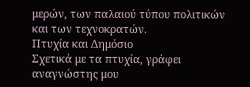μερών, των παλαιού τύπου πολιτικών και των τεχνοκρατών.
Πτυχία και Δημόσιο
Σχετικά με τα πτυχία, γράφει αναγνώστης μου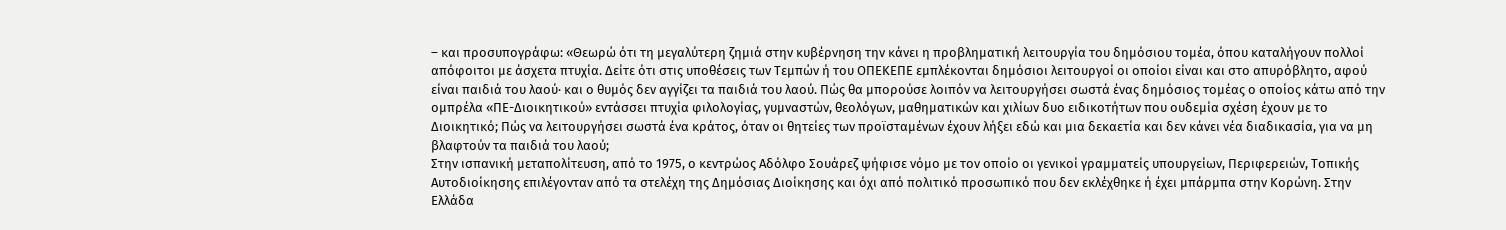– και προσυπογράφω: «Θεωρώ ότι τη μεγαλύτερη ζημιά στην κυβέρνηση την κάνει η προβληματική λειτουργία του δημόσιου τομέα, όπου καταλήγουν πολλοί απόφοιτοι με άσχετα πτυχία. Δείτε ότι στις υποθέσεις των Τεμπών ή του ΟΠΕΚΕΠΕ εμπλέκονται δημόσιοι λειτουργοί οι οποίοι είναι και στο απυρόβλητο, αφού είναι παιδιά του λαού· και ο θυμός δεν αγγίζει τα παιδιά του λαού. Πώς θα μπορούσε λοιπόν να λειτουργήσει σωστά ένας δημόσιος τομέας ο οποίος κάτω από την ομπρέλα «ΠΕ-Διοικητικού» εντάσσει πτυχία φιλολογίας, γυμναστών, θεολόγων, μαθηματικών και χιλίων δυο ειδικοτήτων που ουδεμία σχέση έχουν με το Διοικητικό; Πώς να λειτουργήσει σωστά ένα κράτος, όταν οι θητείες των προϊσταμένων έχουν λήξει εδώ και μια δεκαετία και δεν κάνει νέα διαδικασία, για να μη βλαφτούν τα παιδιά του λαού;
Στην ισπανική μεταπολίτευση, από το 1975, ο κεντρώος Αδόλφο Σουάρεζ ψήφισε νόμο με τον οποίο οι γενικοί γραμματείς υπουργείων, Περιφερειών, Τοπικής Αυτοδιοίκησης επιλέγονταν από τα στελέχη της Δημόσιας Διοίκησης και όχι από πολιτικό προσωπικό που δεν εκλέχθηκε ή έχει μπάρμπα στην Κορώνη. Στην Ελλάδα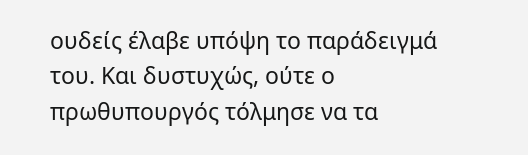ουδείς έλαβε υπόψη το παράδειγμά του. Και δυστυχώς, ούτε ο πρωθυπουργός τόλμησε να τα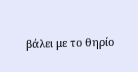βάλει με το θηρίο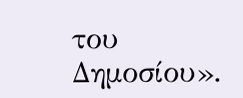του Δημοσίου».